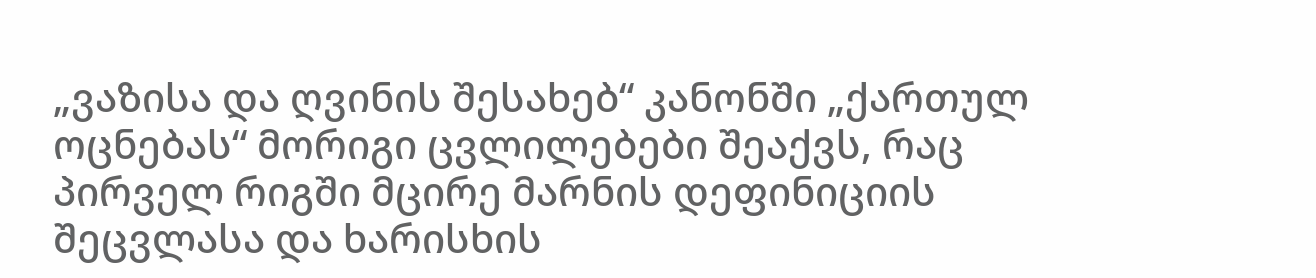„ვაზისა და ღვინის შესახებ“ კანონში „ქართულ ოცნებას“ მორიგი ცვლილებები შეაქვს, რაც პირველ რიგში მცირე მარნის დეფინიციის შეცვლასა და ხარისხის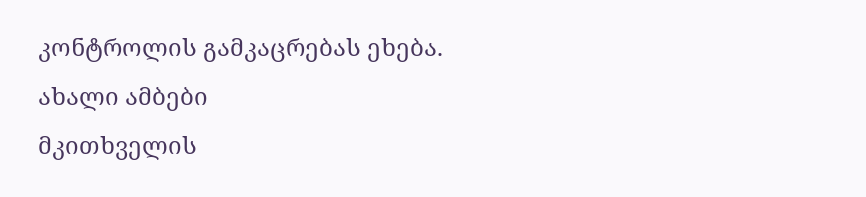კონტროლის გამკაცრებას ეხება.
ახალი ამბები
მკითხველის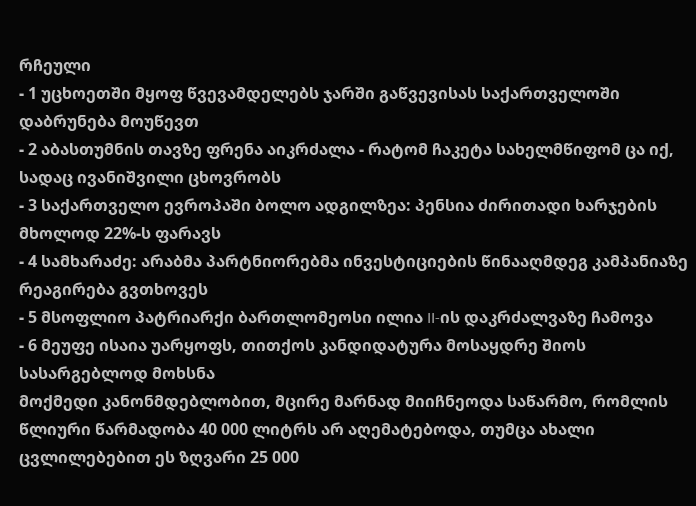რჩეული
- 1 უცხოეთში მყოფ წვევამდელებს ჯარში გაწვევისას საქართველოში დაბრუნება მოუწევთ
- 2 აბასთუმნის თავზე ფრენა აიკრძალა - რატომ ჩაკეტა სახელმწიფომ ცა იქ, სადაც ივანიშვილი ცხოვრობს
- 3 საქართველო ევროპაში ბოლო ადგილზეა: პენსია ძირითადი ხარჯების მხოლოდ 22%-ს ფარავს
- 4 სამხარაძე: არაბმა პარტნიორებმა ინვესტიციების წინააღმდეგ კამპანიაზე რეაგირება გვთხოვეს
- 5 მსოფლიო პატრიარქი ბართლომეოსი ილია II-ის დაკრძალვაზე ჩამოვა
- 6 მეუფე ისაია უარყოფს, თითქოს კანდიდატურა მოსაყდრე შიოს სასარგებლოდ მოხსნა
მოქმედი კანონმდებლობით, მცირე მარნად მიიჩნეოდა საწარმო, რომლის წლიური წარმადობა 40 000 ლიტრს არ აღემატებოდა, თუმცა ახალი ცვლილებებით ეს ზღვარი 25 000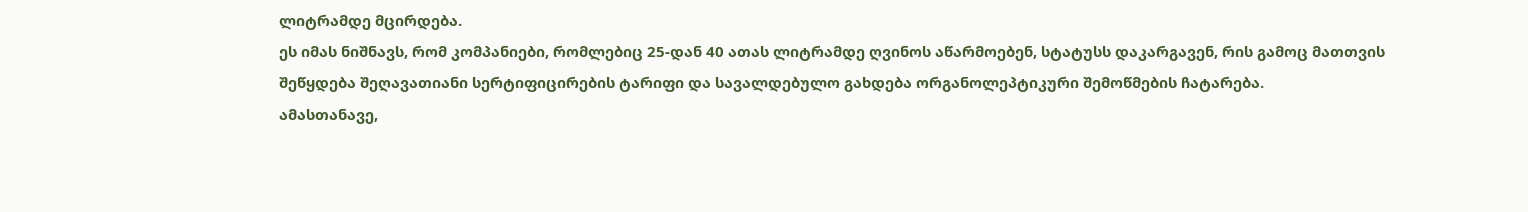ლიტრამდე მცირდება.
ეს იმას ნიშნავს, რომ კომპანიები, რომლებიც 25-დან 40 ათას ლიტრამდე ღვინოს აწარმოებენ, სტატუსს დაკარგავენ, რის გამოც მათთვის შეწყდება შეღავათიანი სერტიფიცირების ტარიფი და სავალდებულო გახდება ორგანოლეპტიკური შემოწმების ჩატარება.
ამასთანავე,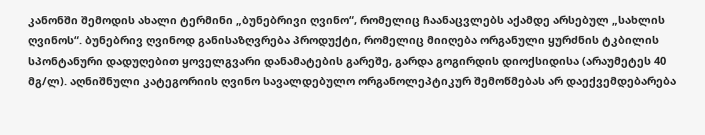კანონში შემოდის ახალი ტერმინი „ბუნებრივი ღვინო“, რომელიც ჩაანაცვლებს აქამდე არსებულ „სახლის ღვინოს“. ბუნებრივ ღვინოდ განისაზღვრება პროდუქტი, რომელიც მიიღება ორგანული ყურძნის ტკბილის სპონტანური დადუღებით ყოველგვარი დანამატების გარეშე, გარდა გოგირდის დიოქსიდისა (არაუმეტეს 40 მგ/ლ). აღნიშნული კატეგორიის ღვინო სავალდებულო ორგანოლეპტიკურ შემოწმებას არ დაექვემდებარება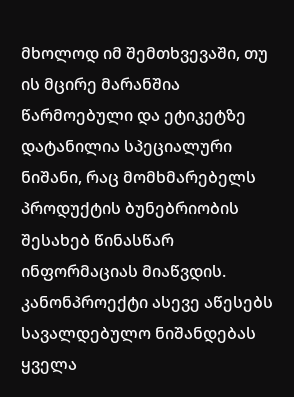მხოლოდ იმ შემთხვევაში, თუ ის მცირე მარანშია წარმოებული და ეტიკეტზე დატანილია სპეციალური ნიშანი, რაც მომხმარებელს პროდუქტის ბუნებრიობის შესახებ წინასწარ ინფორმაციას მიაწვდის.
კანონპროექტი ასევე აწესებს სავალდებულო ნიშანდებას ყველა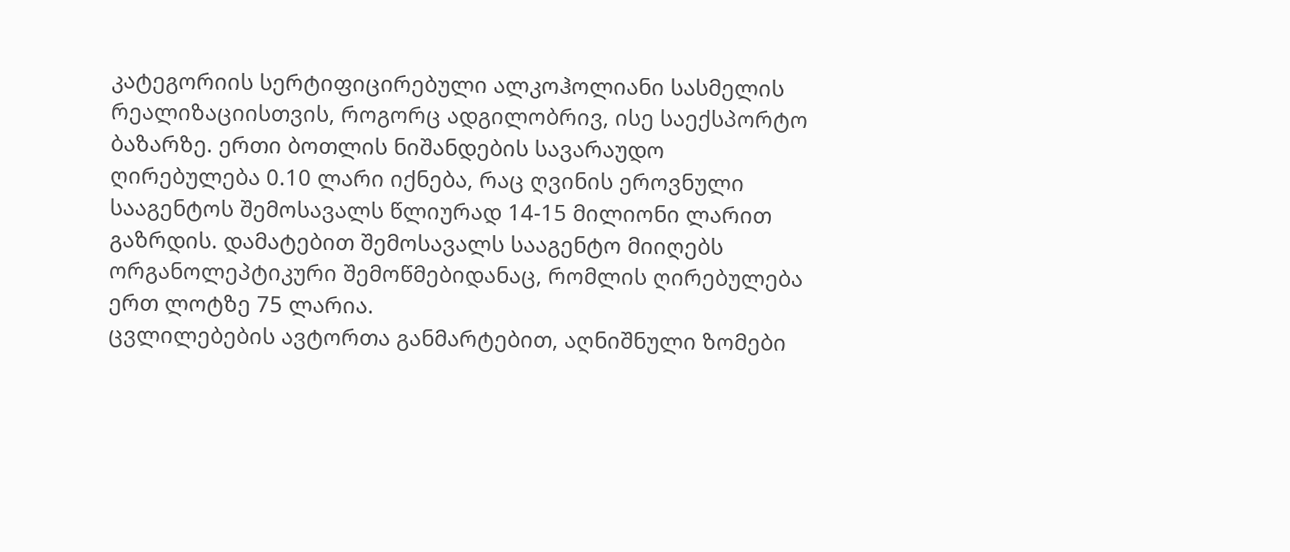კატეგორიის სერტიფიცირებული ალკოჰოლიანი სასმელის რეალიზაციისთვის, როგორც ადგილობრივ, ისე საექსპორტო ბაზარზე. ერთი ბოთლის ნიშანდების სავარაუდო ღირებულება 0.10 ლარი იქნება, რაც ღვინის ეროვნული სააგენტოს შემოსავალს წლიურად 14-15 მილიონი ლარით გაზრდის. დამატებით შემოსავალს სააგენტო მიიღებს ორგანოლეპტიკური შემოწმებიდანაც, რომლის ღირებულება ერთ ლოტზე 75 ლარია.
ცვლილებების ავტორთა განმარტებით, აღნიშნული ზომები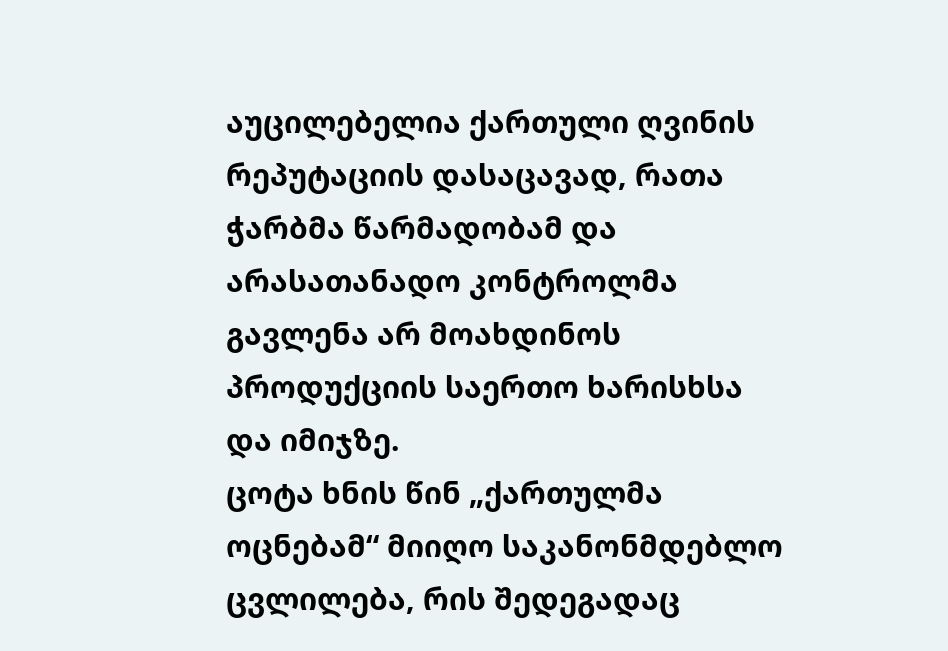აუცილებელია ქართული ღვინის რეპუტაციის დასაცავად, რათა ჭარბმა წარმადობამ და არასათანადო კონტროლმა გავლენა არ მოახდინოს პროდუქციის საერთო ხარისხსა და იმიჯზე.
ცოტა ხნის წინ „ქართულმა ოცნებამ“ მიიღო საკანონმდებლო ცვლილება, რის შედეგადაც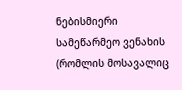ნებისმიერი სამეწარმეო ვენახის (რომლის მოსავალიც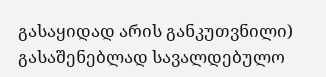გასაყიდად არის განკუთვნილი) გასაშენებლად სავალდებულო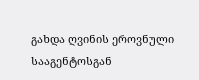გახდა ღვინის ეროვნული სააგენტოსგან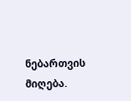ნებართვის მიღება.